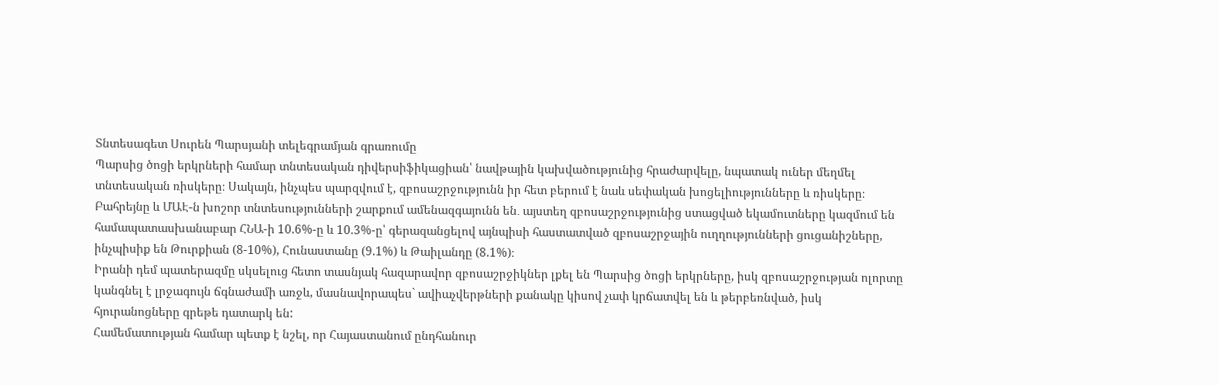Տնտեսագետ Սուրեն Պարսյանի տելեգրամյան գրառումը
Պարսից ծոցի երկրների համար տնտեսական դիվերսիֆիկացիան՝ նավթային կախվածությունից հրաժարվելը, նպատակ ուներ մեղմել տնտեսական ռիսկերը։ Սակայն, ինչպես պարզվում է, զբոսաշրջությունն իր հետ բերում է նաև սեփական խոցելիությունները և ռիսկերը։ Բահրեյնը և ՄԱԷ-ն խոշոր տնտեսությունների շարքում ամենազգայունն են․ այստեղ զբոսաշրջությունից ստացված եկամուտները կազմում են համապատասխանաբար ՀՆԱ-ի 10.6%-ը և 10.3%-ը՝ գերազանցելով այնպիսի հաստատված զբոսաշրջային ուղղությունների ցուցանիշները, ինչպիսիք են Թուրքիան (8-10%), Հունաստանը (9.1%) և Թաիլանդը (8.1%)։
Իրանի դեմ պատերազմը սկսելուց հետո տասնյակ հազարավոր զբոսաշրջիկներ լքել են Պարսից ծոցի երկրները, իսկ զբոսաշրջության ոլորտը կանգնել է լրջագույն ճգնաժամի առջև, մասնավորապես` ավիաչվերթների քանակը կիսով չափ կրճատվել են և թերբեռնված, իսկ հյուրանոցները գրեթե դատարկ են:
Համեմատության համար պետք է նշել, որ Հայաստանում ընդհանուր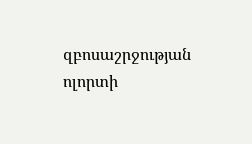զբոսաշրջության ոլորտի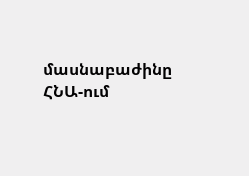մասնաբաժինը ՀՆԱ-ում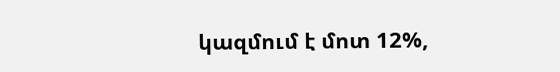կազմում է մոտ 12%,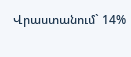Վրաստանում` 14%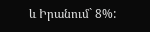և Իրանում` 8%: